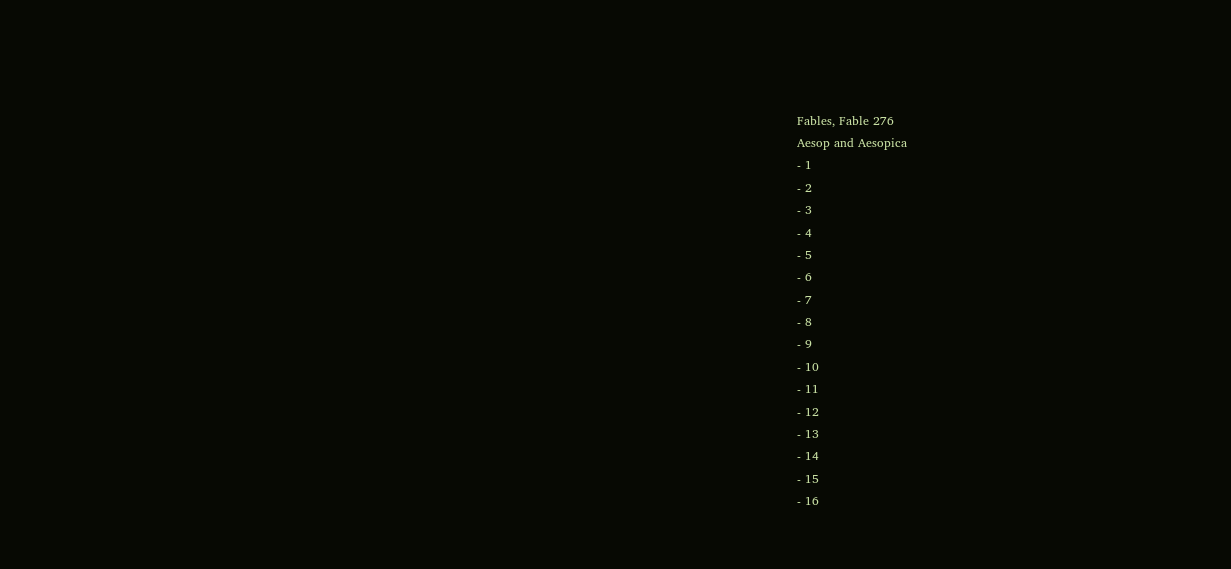Fables, Fable 276
Aesop and Aesopica
- 1
- 2
- 3
- 4
- 5
- 6
- 7
- 8
- 9
- 10
- 11
- 12
- 13
- 14
- 15
- 16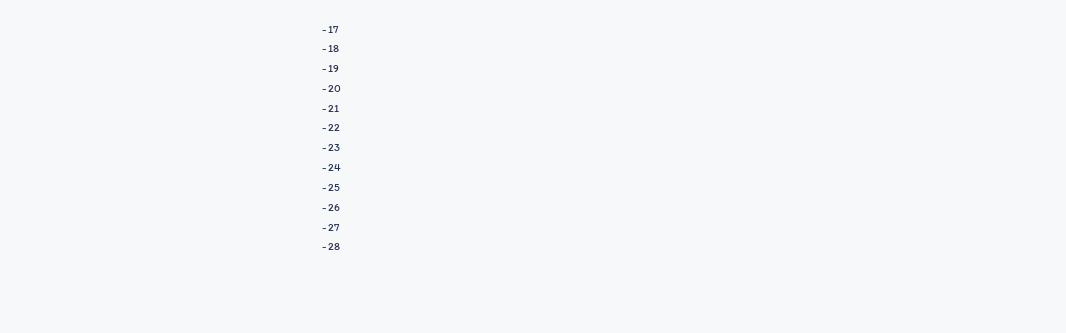- 17
- 18
- 19
- 20
- 21
- 22
- 23
- 24
- 25
- 26
- 27
- 28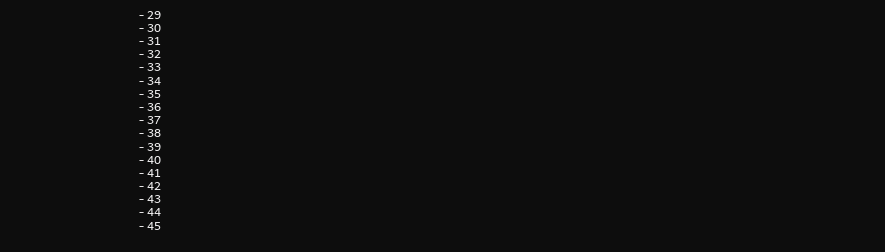- 29
- 30
- 31
- 32
- 33
- 34
- 35
- 36
- 37
- 38
- 39
- 40
- 41
- 42
- 43
- 44
- 45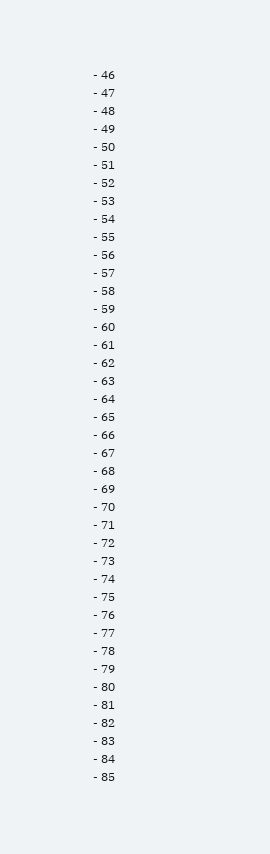- 46
- 47
- 48
- 49
- 50
- 51
- 52
- 53
- 54
- 55
- 56
- 57
- 58
- 59
- 60
- 61
- 62
- 63
- 64
- 65
- 66
- 67
- 68
- 69
- 70
- 71
- 72
- 73
- 74
- 75
- 76
- 77
- 78
- 79
- 80
- 81
- 82
- 83
- 84
- 85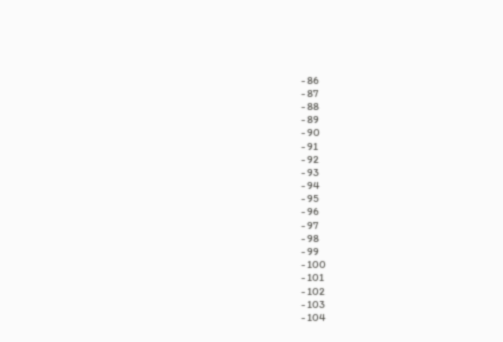- 86
- 87
- 88
- 89
- 90
- 91
- 92
- 93
- 94
- 95
- 96
- 97
- 98
- 99
- 100
- 101
- 102
- 103
- 104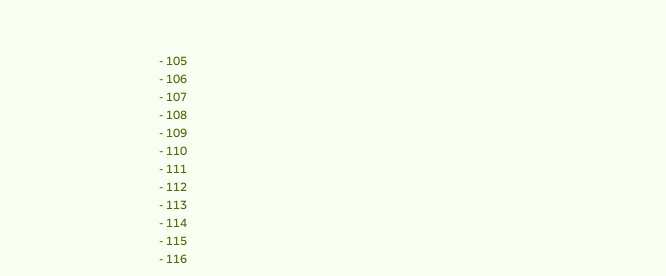- 105
- 106
- 107
- 108
- 109
- 110
- 111
- 112
- 113
- 114
- 115
- 116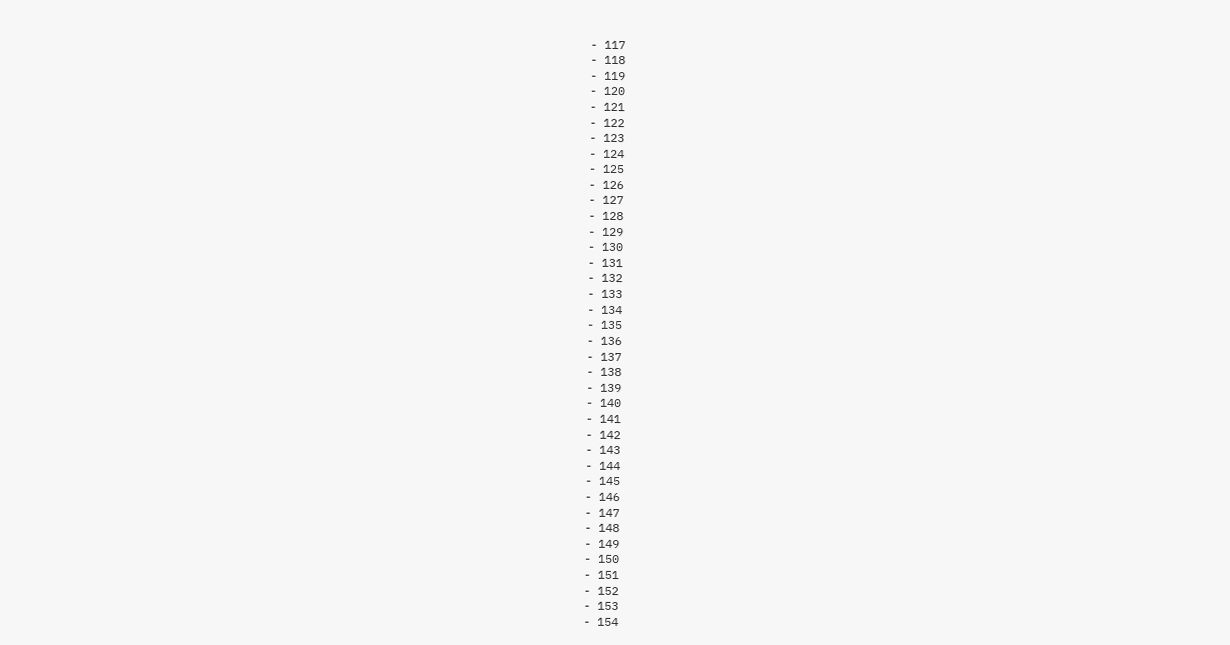- 117
- 118
- 119
- 120
- 121
- 122
- 123
- 124
- 125
- 126
- 127
- 128
- 129
- 130
- 131
- 132
- 133
- 134
- 135
- 136
- 137
- 138
- 139
- 140
- 141
- 142
- 143
- 144
- 145
- 146
- 147
- 148
- 149
- 150
- 151
- 152
- 153
- 154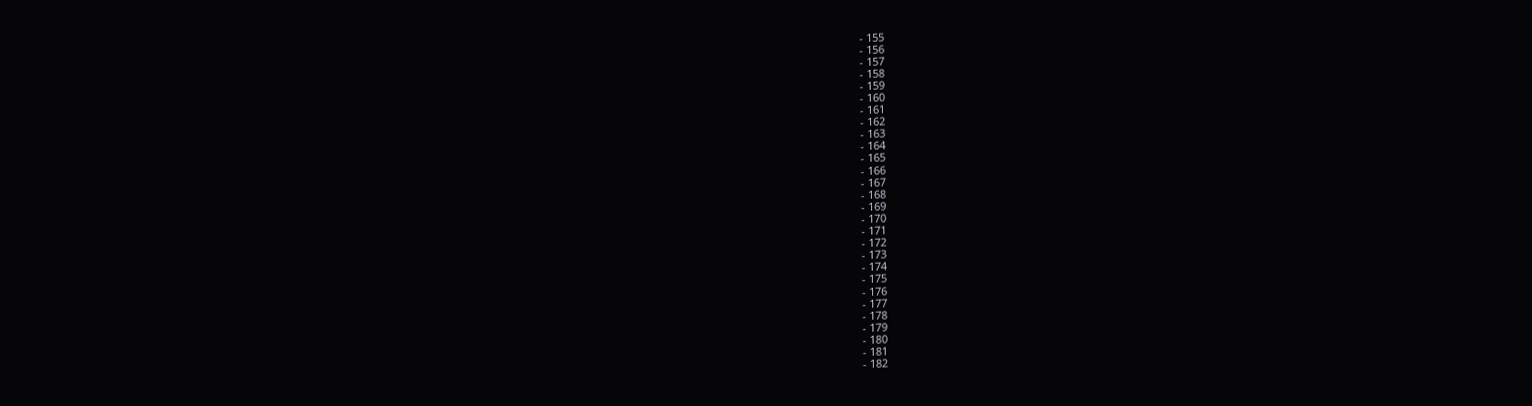- 155
- 156
- 157
- 158
- 159
- 160
- 161
- 162
- 163
- 164
- 165
- 166
- 167
- 168
- 169
- 170
- 171
- 172
- 173
- 174
- 175
- 176
- 177
- 178
- 179
- 180
- 181
- 182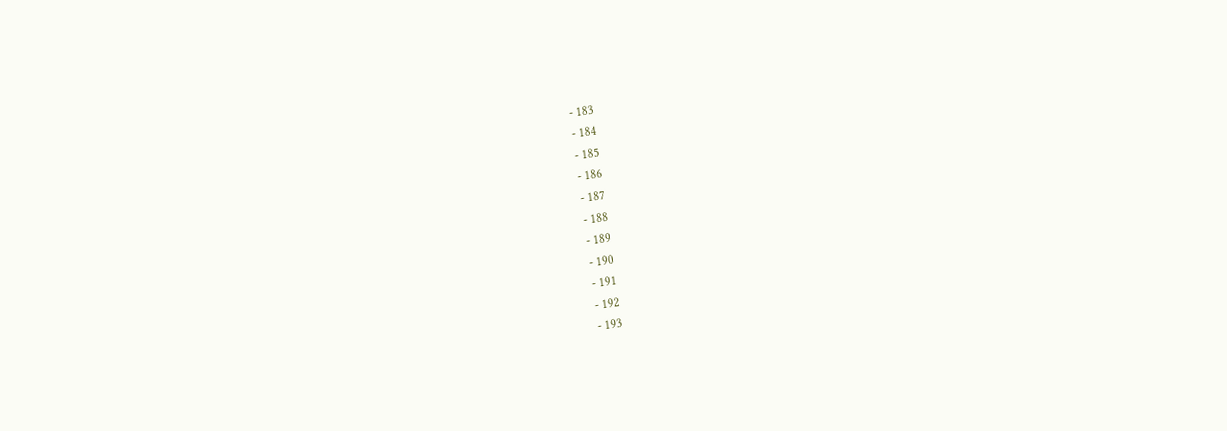- 183
- 184
- 185
- 186
- 187
- 188
- 189
- 190
- 191
- 192
- 193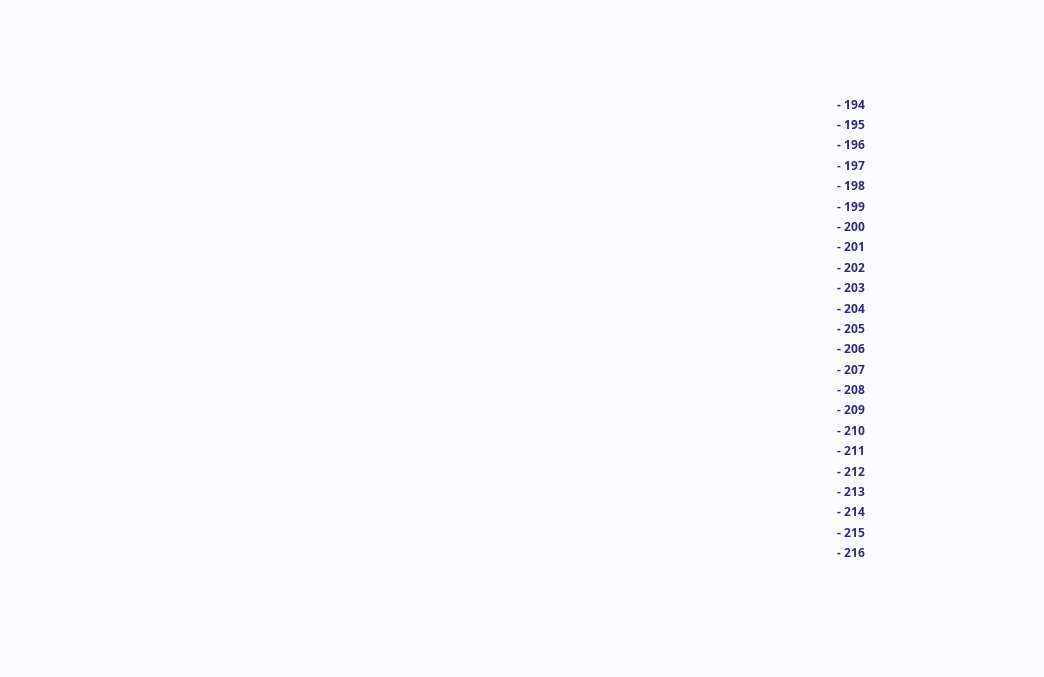- 194
- 195
- 196
- 197
- 198
- 199
- 200
- 201
- 202
- 203
- 204
- 205
- 206
- 207
- 208
- 209
- 210
- 211
- 212
- 213
- 214
- 215
- 216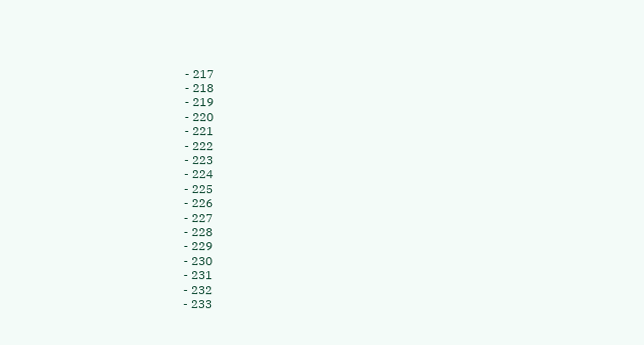- 217
- 218
- 219
- 220
- 221
- 222
- 223
- 224
- 225
- 226
- 227
- 228
- 229
- 230
- 231
- 232
- 233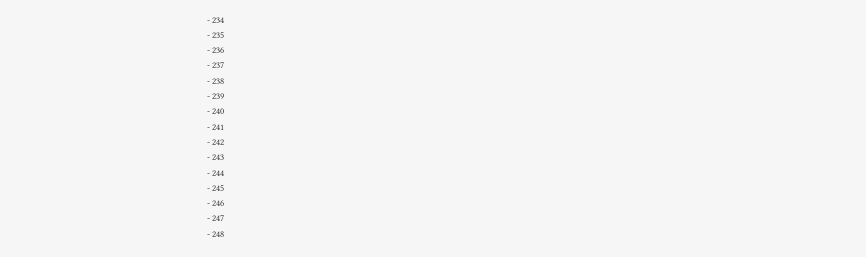- 234
- 235
- 236
- 237
- 238
- 239
- 240
- 241
- 242
- 243
- 244
- 245
- 246
- 247
- 248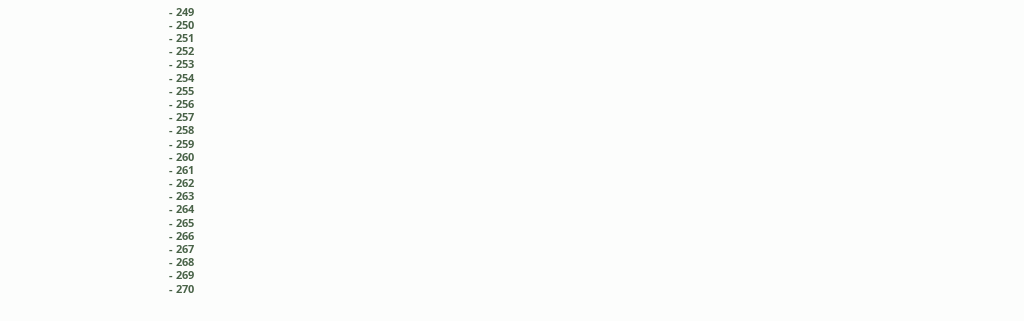- 249
- 250
- 251
- 252
- 253
- 254
- 255
- 256
- 257
- 258
- 259
- 260
- 261
- 262
- 263
- 264
- 265
- 266
- 267
- 268
- 269
- 270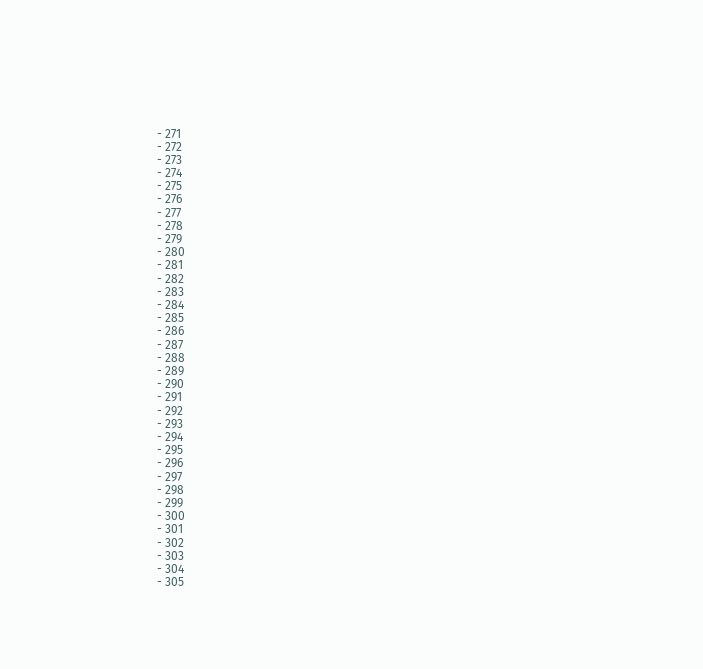- 271
- 272
- 273
- 274
- 275
- 276
- 277
- 278
- 279
- 280
- 281
- 282
- 283
- 284
- 285
- 286
- 287
- 288
- 289
- 290
- 291
- 292
- 293
- 294
- 295
- 296
- 297
- 298
- 299
- 300
- 301
- 302
- 303
- 304
- 305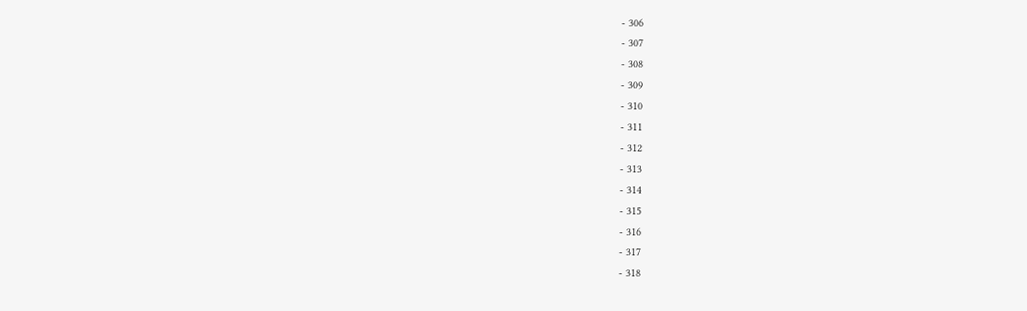- 306
- 307
- 308
- 309
- 310
- 311
- 312
- 313
- 314
- 315
- 316
- 317
- 318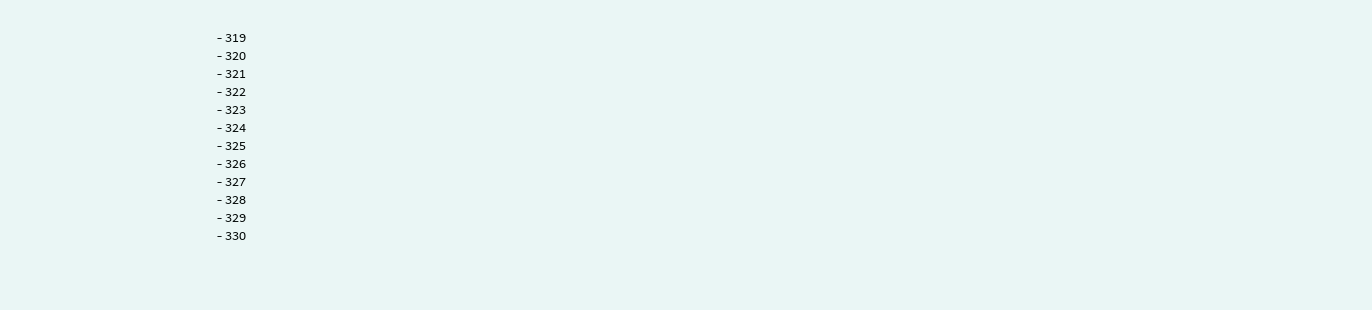- 319
- 320
- 321
- 322
- 323
- 324
- 325
- 326
- 327
- 328
- 329
- 330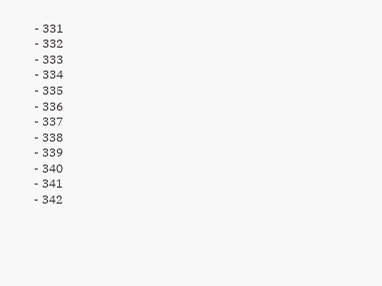- 331
- 332
- 333
- 334
- 335
- 336
- 337
- 338
- 339
- 340
- 341
- 342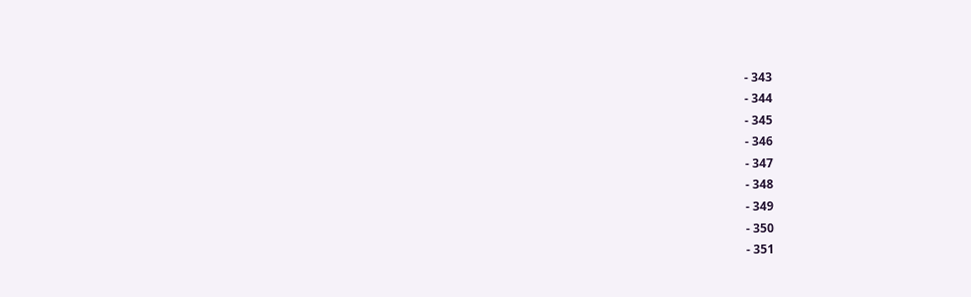- 343
- 344
- 345
- 346
- 347
- 348
- 349
- 350
- 351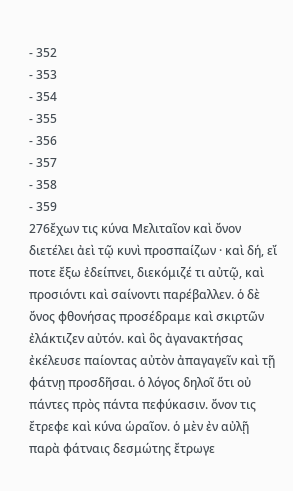- 352
- 353
- 354
- 355
- 356
- 357
- 358
- 359
276ἔχων τις κύνα Μελιταῖον καὶ ὄνον διετέλει ἀεὶ τῷ κυνὶ προσπαίζων · καὶ δή, εἴ ποτε ἔξω ἐδείπνει, διεκόμιζέ τι αὐτῷ, καὶ προσιόντι καὶ σαίνοντι παρέβαλλεν. ὁ δὲ ὄνος φθονήσας προσέδραμε καὶ σκιρτῶν ἐλάκτιζεν αὐτόν. καὶ ὃς ἀγανακτήσας ἐκέλευσε παίοντας αὐτὸν ἀπαγαγεῖν καὶ τῇ φάτνῃ προσδῆσαι. ὁ λόγος δηλοῖ ὅτι οὐ πάντες πρὸς πάντα πεφύκασιν. ὄνον τις ἔτρεφε καὶ κύνα ὡραῖον. ὁ μὲν ἐν αὐλῇ παρὰ φάτναις δεσμώτης ἔτρωγε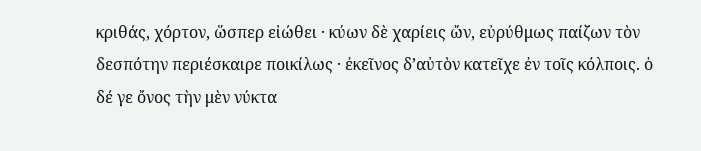κριθάς, χόρτον, ὥσπερ εἰώθει · κύων δὲ χαρίεις ὤν, εὐρύθμως παίζων τὸν δεσπότην περιέσκαιρε ποικίλως · ἐκεῖνος δ’αὐτὸν κατεῖχε ἐν τοῖς κόλποις. ὁ δέ γε ὄνος τὴν μὲν νύκτα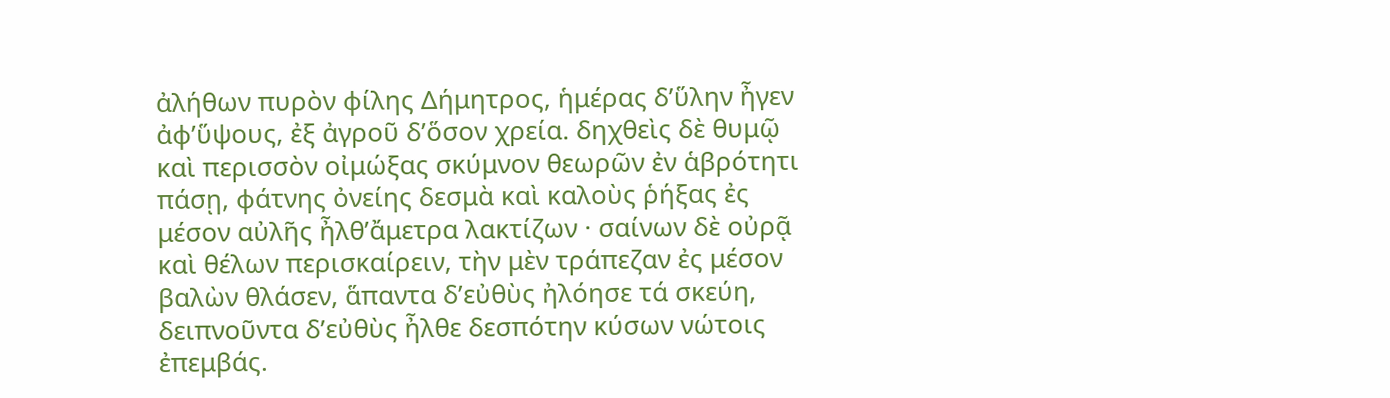ἀλήθων πυρὸν φίλης Δήμητρος, ἡμέρας δ’ὕλην ἦγεν ἀφ’ὕψους, ἐξ ἀγροῦ δ’ὅσον χρεία. δηχθεὶς δὲ θυμῷ καὶ περισσὸν οἰμώξας σκύμνον θεωρῶν ἐν ἁβρότητι πάσῃ, φάτνης ὀνείης δεσμὰ καὶ καλοὺς ῥήξας ἐς μέσον αὐλῆς ἦλθ’ἄμετρα λακτίζων · σαίνων δὲ οὐρᾷ καὶ θέλων περισκαίρειν, τὴν μὲν τράπεζαν ἐς μέσον βαλὼν θλάσεν, ἅπαντα δ’εὐθὺς ἠλόησε τά σκεύη, δειπνοῦντα δ’εὐθὺς ἦλθε δεσπότην κύσων νώτοις ἐπεμβάς.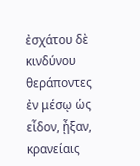ἐσχάτου δὲ κινδύνου θεράποντες ἐν μέσῳ ὡς εἶδον, ᾖξαν, κρανείαις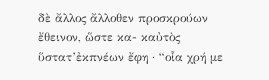δὲ ἄλλος ἄλλοθεν προσκρούων ἔθεινον, ὥστε κα- καὐτὸς ὕστατ’ἐκπνέων ἔφη · “οἷα χρή με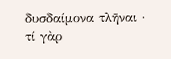δυσδαίμονα τλῆναι · τί γὰρ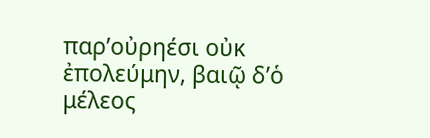παρ’οὐρηέσι οὐκ ἐπολεύμην, βαιῷ δ’ὁ μέλεος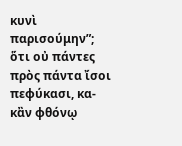κυνὶ παρισούμην”; ὅτι οὐ πάντες πρὸς πάντα ἴσοι πεφύκασι, κα- κἂν φθόνῳ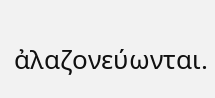ἀλαζονεύωνται.